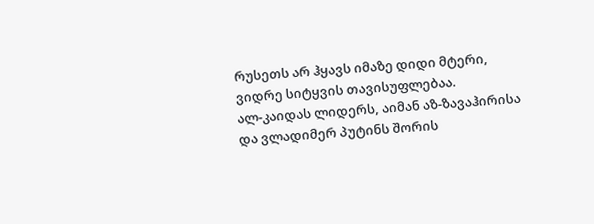რუსეთს არ ჰყავს იმაზე დიდი მტერი, ვიდრე სიტყვის თავისუფლებაა.
ალ-კაიდას ლიდერს, აიმან აზ-ზავაჰირისა და ვლადიმერ პუტინს შორის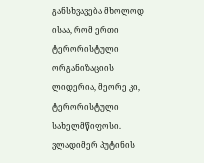განსხვავება მხოლოდ ისაა, რომ ერთი ტერორისტული ორგანიზაციის ლიდერია, მეორე კი, ტერორისტული სახელმწიფოსი.
ვლადიმერ პუტინის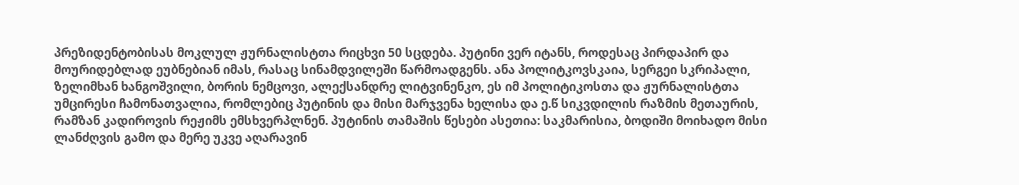პრეზიდენტობისას მოკლულ ჟურნალისტთა რიცხვი 50 სცდება. პუტინი ვერ იტანს, როდესაც პირდაპირ და მოურიდებლად ეუბნებიან იმას, რასაც სინამდვილეში წარმოადგენს. ანა პოლიტკოვსკაია, სერგეი სკრიპალი, ზელიმხან ხანგოშვილი, ბორის ნემცოვი, ალექსანდრე ლიტვინენკო, ეს იმ პოლიტიკოსთა და ჟურნალისტთა უმცირესი ჩამონათვალია, რომლებიც პუტინის და მისი მარჯვენა ხელისა და ე.წ სიკვდილის რაზმის მეთაურის, რამზან კადიროვის რეჟიმს ემსხვერპლნენ. პუტინის თამაშის წესები ასეთია: საკმარისია, ბოდიში მოიხადო მისი ლანძღვის გამო და მერე უკვე აღარავინ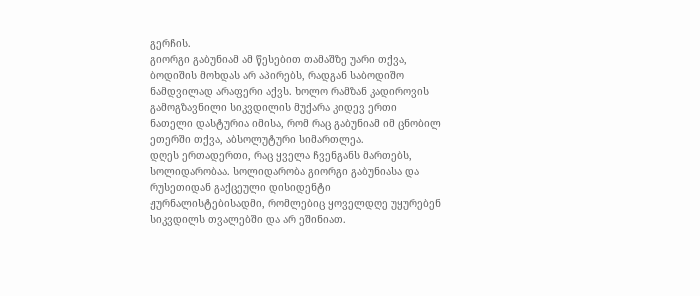გერჩის.
გიორგი გაბუნიამ ამ წესებით თამაშზე უარი თქვა, ბოდიშის მოხდას არ აპირებს, რადგან საბოდიშო ნამდვილად არაფერი აქვს. ხოლო რამზან კადიროვის გამოგზავნილი სიკვდილის მუქარა კიდევ ერთი ნათელი დასტურია იმისა, რომ რაც გაბუნიამ იმ ცნობილ ეთერში თქვა, აბსოლუტური სიმართლეა.
დღეს ერთადერთი, რაც ყველა ჩვენგანს მართებს, სოლიდარობაა. სოლიდარობა გიორგი გაბუნიასა და რუსეთიდან გაქცეული დისიდენტი ჟურნალისტებისადმი, რომლებიც ყოველდღე უყურებენ სიკვდილს თვალებში და არ ეშინიათ.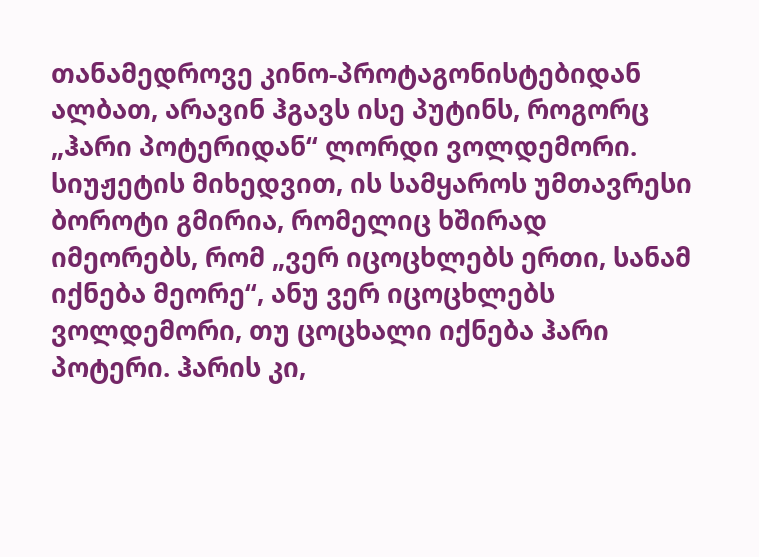თანამედროვე კინო-პროტაგონისტებიდან ალბათ, არავინ ჰგავს ისე პუტინს, როგორც „ჰარი პოტერიდან“ ლორდი ვოლდემორი. სიუჟეტის მიხედვით, ის სამყაროს უმთავრესი ბოროტი გმირია, რომელიც ხშირად იმეორებს, რომ „ვერ იცოცხლებს ერთი, სანამ იქნება მეორე“, ანუ ვერ იცოცხლებს ვოლდემორი, თუ ცოცხალი იქნება ჰარი პოტერი. ჰარის კი,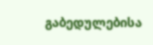გაბედულებისა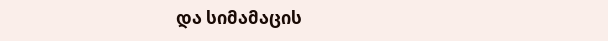და სიმამაცის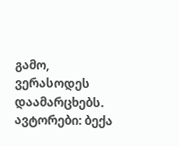გამო, ვერასოდეს დაამარცხებს.
ავტორები: ბექა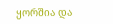ყორშია და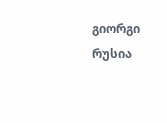გიორგი რუსია